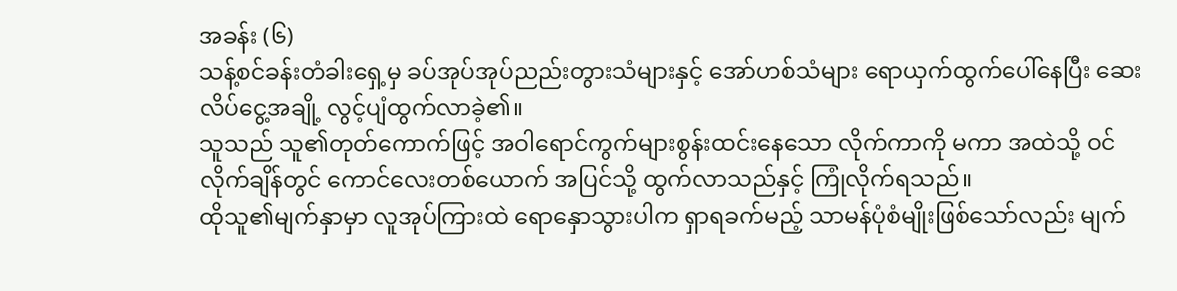အခန်း (၆)
သန့်စင်ခန်းတံခါးရှေ့မှ ခပ်အုပ်အုပ်ညည်းတွားသံများနှင့် အော်ဟစ်သံများ ရောယှက်ထွက်ပေါ်နေပြီး ဆေးလိပ်ငွေ့အချို့ လွင့်ပျံထွက်လာခဲ့၏။
သူသည် သူ၏တုတ်ကောက်ဖြင့် အဝါရောင်ကွက်များစွန်းထင်းနေသော လိုက်ကာကို မကာ အထဲသို့ ဝင်လိုက်ချိန်တွင် ကောင်လေးတစ်ယောက် အပြင်သို့ ထွက်လာသည်နှင့် ကြုံလိုက်ရသည်။
ထိုသူ၏မျက်နှာမှာ လူအုပ်ကြားထဲ ရောနှောသွားပါက ရှာရခက်မည့် သာမန်ပုံစံမျိုးဖြစ်သော်လည်း မျက်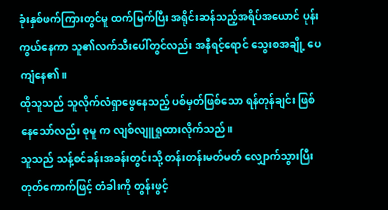ခုံးနှစ်ဖက်ကြားတွင်မူ ထက်မြက်ပြီး အရိုင်းဆန်သည့်အရိပ်အယောင် ပုန်းကွယ်နေကာ သူ၏လက်သီးပေါ်တွင်လည်း အနီရင့်ရောင် သွေးစအချို့ ပေကျံနေ၏။
ထိုသူသည် သူလိုက်လံရှာဖွေနေသည့် ပစ်မှတ်ဖြစ်သော ရန်တုန်ချင်း ဖြစ်နေသော်လည်း စုမူ က လျစ်လျူရှုထားလိုက်သည်။
သူသည် သန့်စင်ခန်းအခန်းတွင်းသို့ တန်းတန်းမတ်မတ် လျှောက်သွားပြီး တုတ်ကောက်ဖြင့် တံခါးကို တွန်းဖွင့်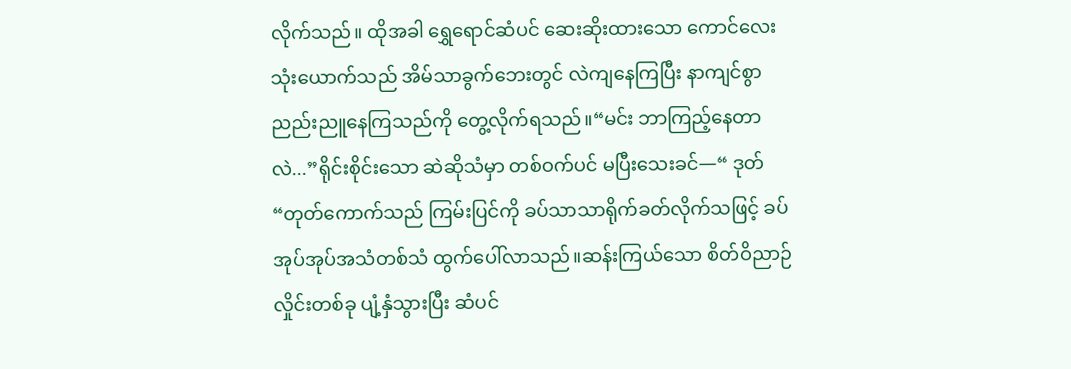လိုက်သည်။ ထိုအခါ ရွှေရောင်ဆံပင် ဆေးဆိုးထားသော ကောင်လေးသုံးယောက်သည် အိမ်သာခွက်ဘေးတွင် လဲကျနေကြပြီး နာကျင်စွာ ညည်းညူနေကြသည်ကို တွေ့လိုက်ရသည်။“မင်း ဘာကြည့်နေတာလဲ...”ရိုင်းစိုင်းသော ဆဲဆိုသံမှာ တစ်ဝက်ပင် မပြီးသေးခင်—“ ဒုတ် “တုတ်ကောက်သည် ကြမ်းပြင်ကို ခပ်သာသာရိုက်ခတ်လိုက်သဖြင့် ခပ်အုပ်အုပ်အသံတစ်သံ ထွက်ပေါ်လာသည်။ဆန်းကြယ်သော စိတ်ဝိညာဉ်လှိုင်းတစ်ခု ပျံ့နှံသွားပြီး ဆံပင်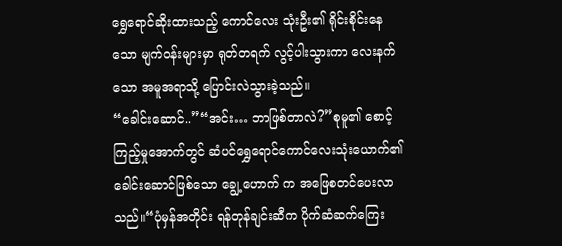ရွှေရောင်ဆိုးထားသည့် ကောင်လေး သုံးဦး၏ ရိုင်းစိုင်းနေသော မျက်ဝန်းများမှာ ရုတ်တရက် လွင့်ပါးသွားကာ လေးနက်သော အမူအရာသို့ ပြောင်းလဲသွားခဲ့သည်။
“ခေါင်းဆောင်..”“အင်း… ဘာဖြစ်တာလဲ?”စုမူ၏ စောင့်ကြည့်မှုအောက်တွင် ဆံပင်ရွှေရောင်ကောင်လေးသုံးယောက်၏ ခေါင်းဆောင်ဖြစ်သော ချွေ့ဟောက် က အဖြေစတင်ပေးလာသည်။“ပုံမှန်အတိုင်း ရန်တုန်ချင်းဆီက ပိုက်ဆံဆက်ကြေး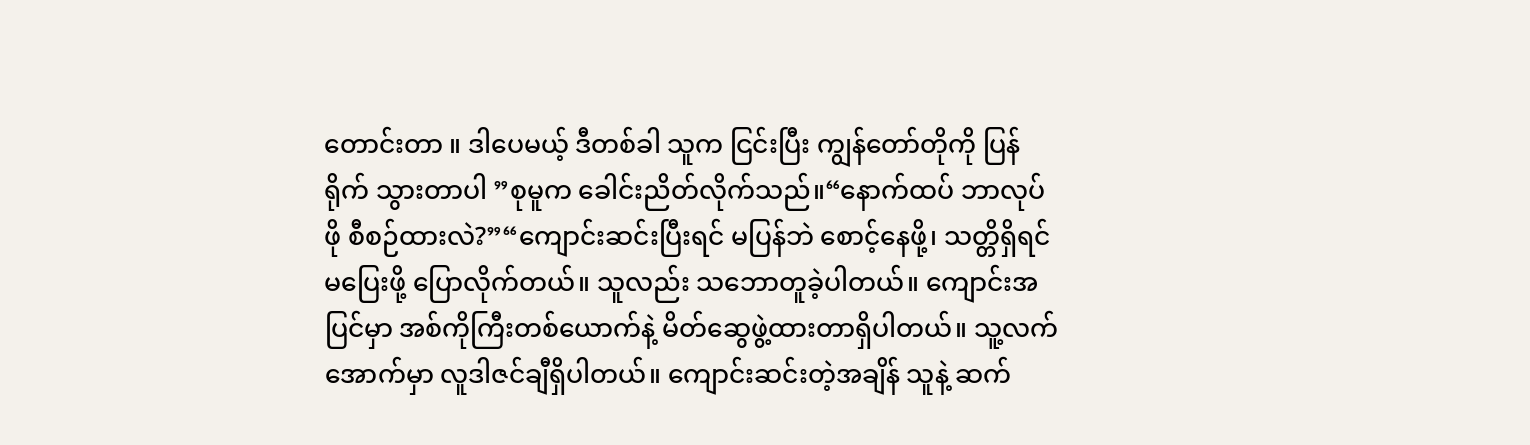တောင်းတာ ။ ဒါပေမယ့် ဒီတစ်ခါ သူက ငြင်းပြီး ကျွန်တော်တိုကို ပြန်ရိုက် သွားတာပါ ”စုမူက ခေါင်းညိတ်လိုက်သည်။“နောက်ထပ် ဘာလုပ်ဖို စီစဉ်ထားလဲ?”“ကျောင်းဆင်းပြီးရင် မပြန်ဘဲ စောင့်နေဖို့၊ သတ္တိရှိရင် မပြေးဖို့ ပြောလိုက်တယ်။ သူလည်း သဘောတူခဲ့ပါတယ်။ ကျောင်းအပြင်မှာ အစ်ကိုကြီးတစ်ယောက်နဲ့ မိတ်ဆွေဖွဲ့ထားတာရှိပါတယ်။ သူ့လက်အောက်မှာ လူဒါဇင်ချီရှိပါတယ်။ ကျောင်းဆင်းတဲ့အချိန် သူနဲ့ ဆက်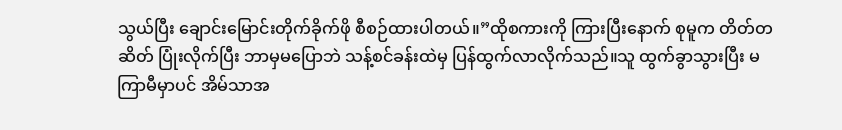သွယ်ပြီး ချောင်းမြောင်းတိုက်ခိုက်ဖို စီစဉ်ထားပါတယ်။”ထိုစကားကို ကြားပြီးနောက် စုမူက တိတ်တဆိတ် ပြုံးလိုက်ပြီး ဘာမှမပြောဘဲ သန့်စင်ခန်းထဲမှ ပြန်ထွက်လာလိုက်သည်။သူ ထွက်ခွာသွားပြီး မကြာမီမှာပင် အိမ်သာအ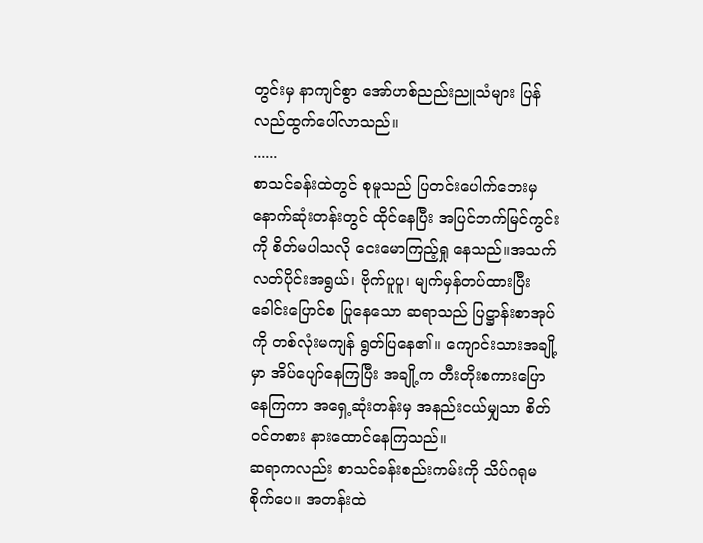တွင်းမှ နာကျင်စွာ အော်ဟစ်ညည်းညူသံများ ပြန်လည်ထွက်ပေါ်လာသည်။
......
စာသင်ခန်းထဲတွင် စုမူသည် ပြတင်းပေါက်ဘေးမှ နောက်ဆုံးတန်းတွင် ထိုင်နေပြီး အပြင်ဘက်မြင်ကွင်းကို စိတ်မပါသလို ငေးမောကြည့်ရှု နေသည်။အသက်လတ်ပိုင်းအရွယ်၊ ဗိုက်ပူပူ၊ မျက်မှန်တပ်ထားပြီး ခေါင်းပြောင်စ ပြုနေသော ဆရာသည် ပြဋ္ဌာန်းစာအုပ်ကို တစ်လုံးမကျန် ရွတ်ပြနေ၏။ ကျောင်းသားအချို့မှာ အိပ်ပျော်နေကြပြီး အချို့က တီးတိုးစကားပြောနေကြကာ အရှေ့ဆုံးတန်းမှ အနည်းငယ်မျှသာ စိတ်ဝင်တစား နားထောင်နေကြသည်။
ဆရာကလည်း စာသင်ခန်းစည်းကမ်းကို သိပ်ဂရုမစိုက်ပေ။ အတန်းထဲ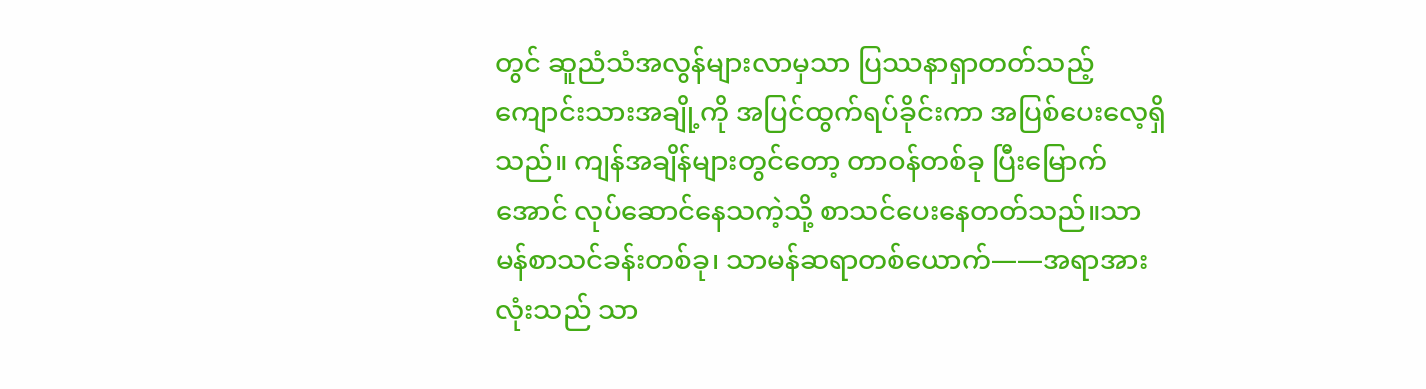တွင် ဆူညံသံအလွန်များလာမှသာ ပြဿနာရှာတတ်သည့် ကျောင်းသားအချို့ကို အပြင်ထွက်ရပ်ခိုင်းကာ အပြစ်ပေးလေ့ရှိသည်။ ကျန်အချိန်များတွင်တော့ တာဝန်တစ်ခု ပြီးမြောက်အောင် လုပ်ဆောင်နေသကဲ့သို့ စာသင်ပေးနေတတ်သည်။သာမန်စာသင်ခန်းတစ်ခု၊ သာမန်ဆရာတစ်ယောက်——အရာအားလုံးသည် သာ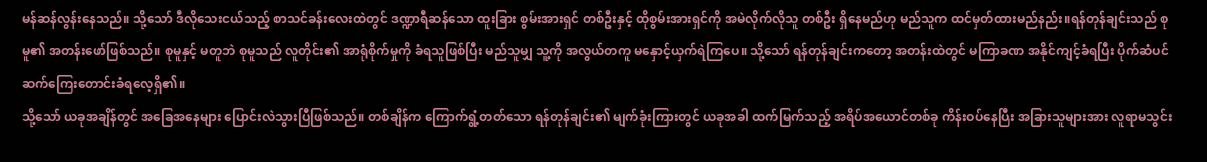မန်ဆန်လွန်းနေသည်။ သို့သော် ဒီလိုသေးငယ်သည့် စာသင်ခန်းလေးထဲတွင် ဒဏ္ဍာရီဆန်သော ထူးခြား စွမ်းအားရှင် တစ်ဦးနှင့် ထိုစွမ်းအားရှင်ကို အမဲလိုက်လိုသူ တစ်ဦး ရှိနေမည်ဟု မည်သူက ထင်မှတ်ထားမည်နည်း။ရန်တုန်ချင်းသည် စုမူ၏ အတန်းဖော်ဖြစ်သည်။ စုမူနှင့် မတူဘဲ စုမူသည် လူတိုင်း၏ အာရုံစိုက်မှုကို ခံရသူဖြစ်ပြီး မည်သူမျှ သူ့ကို အလွယ်တကူ မနှောင့်ယှက်ရဲကြပေ။ သို့သော် ရန်တုန်ချင်းကတော့ အတန်းထဲတွင် မကြာခဏ အနိုင်ကျင့်ခံရပြီး ပိုက်ဆံပင် ဆက်ကြေးတောင်းခံရလေ့ရှိ၏။
သို့သော် ယခုအချိန်တွင် အခြေအနေများ ပြောင်းလဲသွားပြီဖြစ်သည်။ တစ်ချိန်က ကြောက်ရွံ့တတ်သော ရန်တုန်ချင်း၏ မျက်ခုံးကြားတွင် ယခုအခါ ထက်မြက်သည့် အရိပ်အယောင်တစ်ခု ကိန်းဝပ်နေပြီး အခြားသူများအား လူရာမသွင်း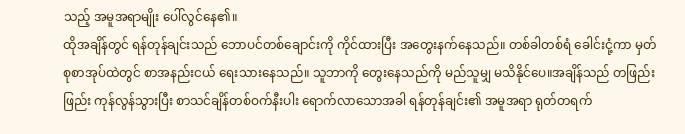သည့် အမူအရာမျိုး ပေါ်လွင်နေ၏။
ထိုအချိန်တွင် ရန်တုန်ချင်းသည် ဘောပင်တစ်ချောင်းကို ကိုင်ထားပြီး အတွေးနက်နေသည်။ တစ်ခါတစ်ရံ ခေါင်းငုံ့ကာ မှတ်စုစာအုပ်ထဲတွင် စာအနည်းငယ် ရေးသားနေသည်။ သူဘာကို တွေးနေသည်ကို မည်သူမျှ မသိနိုင်ပေ။အချိန်သည် တဖြည်းဖြည်း ကုန်လွန်သွားပြီး စာသင်ချိန်တစ်ဝက်နီးပါး ရောက်လာသောအခါ ရန်တုန်ချင်း၏ အမူအရာ ရုတ်တရက်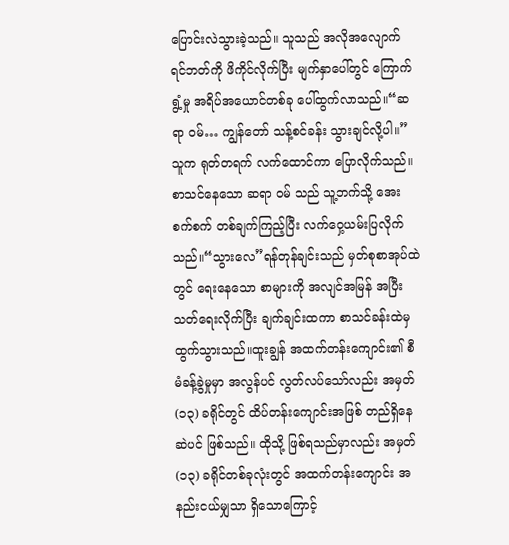ပြောင်းလဲသွားခဲ့သည်။ သူသည် အလိုအလျောက် ရင်ဘတ်ကို ဖိကိုင်လိုက်ပြီး မျက်နှာပေါ်တွင် ကြောက်ရွံ့မှု အရိပ်အယောင်တစ်ခု ပေါ်ထွက်လာသည်။“ဆရာ ဝမ်… ကျွန်တော် သန့်စင်ခန်း သွားချင်လို့ပါ။”သူက ရုတ်တရက် လက်ထောင်ကာ ပြောလိုက်သည်။စာသင်နေသော ဆရာ ဝမ် သည် သူ့ဘက်သို့ အေးစက်စက် တစ်ချက်ကြည့်ပြီး လက်ဝှေ့ယမ်းပြလိုက်သည်။“သွားလေ”ရန်တုန်ချင်းသည် မှတ်စုစာအုပ်ထဲတွင် ရေးနေသော စာများကို အလျင်အမြန် အပြီးသတ်ရေးလိုက်ပြီး ချက်ချင်းထကာ စာသင်ခန်းထဲမှ ထွက်သွားသည်။ထူးချွန် အထက်တန်းကျောင်း၏ စီမံခန့်ခွဲမှုမှာ အလွန်ပင် လွတ်လပ်သော်လည်း အမှတ် (၁၃) ခရိုင်တွင် ထိပ်တန်းကျောင်းအဖြစ် တည်ရှိနေဆဲပင် ဖြစ်သည်။ ထိုသို့ ဖြစ်ရသည်မှာလည်း အမှတ် (၁၃) ခရိုင်တစ်ခုလုံးတွင် အထက်တန်းကျောင်း အနည်းငယ်မျှသာ ရှိသောကြောင့်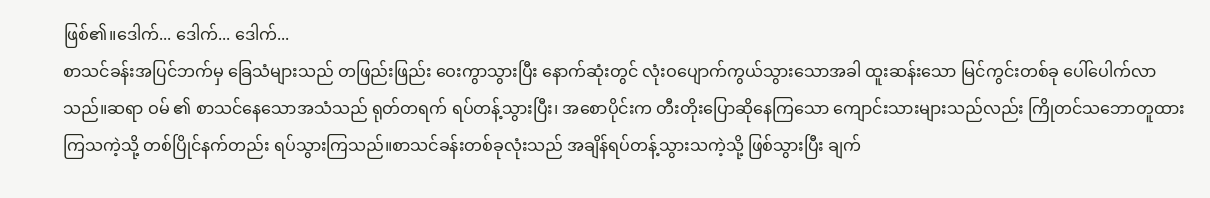ဖြစ်၏။ဒေါက်... ဒေါက်... ဒေါက်...
စာသင်ခန်းအပြင်ဘက်မှ ခြေသံများသည် တဖြည်းဖြည်း ဝေးကွာသွားပြီး နောက်ဆုံးတွင် လုံးဝပျောက်ကွယ်သွားသောအခါ ထူးဆန်းသော မြင်ကွင်းတစ်ခု ပေါ်ပေါက်လာသည်။ဆရာ ဝမ် ၏ စာသင်နေသောအသံသည် ရုတ်တရက် ရပ်တန့်သွားပြီး၊ အစောပိုင်းက တီးတိုးပြောဆိုနေကြသော ကျောင်းသားများသည်လည်း ကြိုတင်သဘောတူထားကြသကဲ့သို့ တစ်ပြိုင်နက်တည်း ရပ်သွားကြသည်။စာသင်ခန်းတစ်ခုလုံးသည် အချိန်ရပ်တန့်သွားသကဲ့သို့ ဖြစ်သွားပြီး ချက်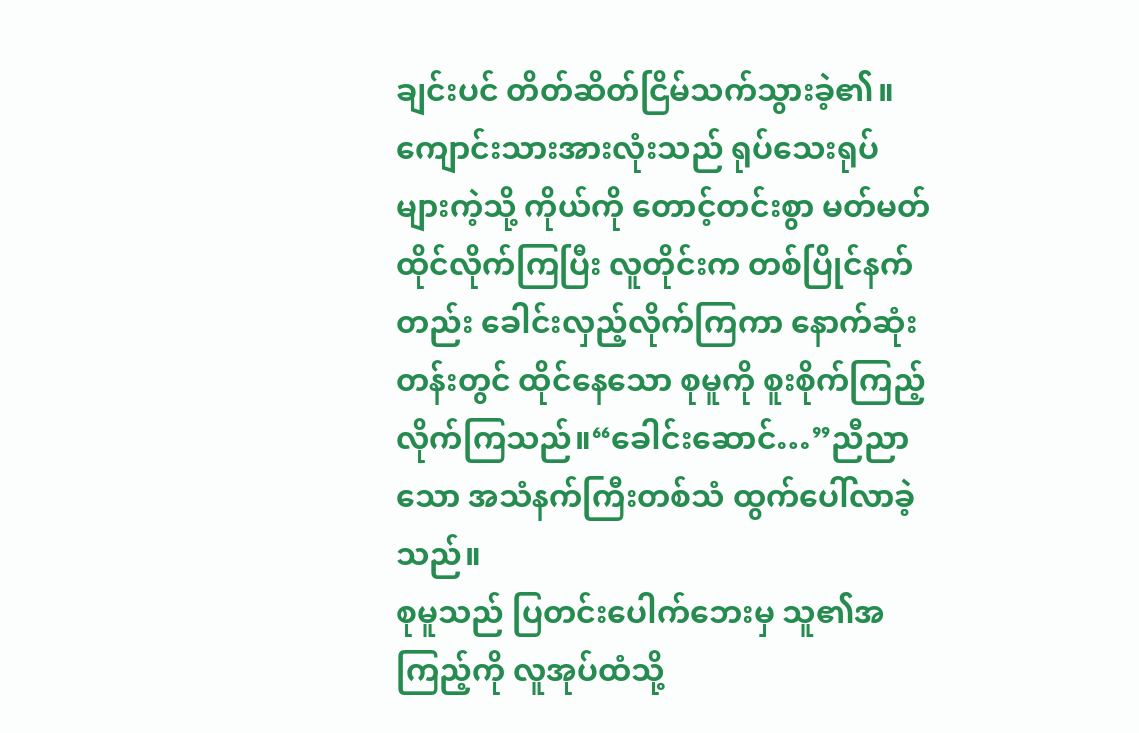ချင်းပင် တိတ်ဆိတ်ငြိမ်သက်သွားခဲ့၏။
ကျောင်းသားအားလုံးသည် ရုပ်သေးရုပ်များကဲ့သို့ ကိုယ်ကို တောင့်တင်းစွာ မတ်မတ်ထိုင်လိုက်ကြပြီး လူတိုင်းက တစ်ပြိုင်နက်တည်း ခေါင်းလှည့်လိုက်ကြကာ နောက်ဆုံးတန်းတွင် ထိုင်နေသော စုမူကို စူးစိုက်ကြည့်လိုက်ကြသည်။“ခေါင်းဆောင်…”ညီညာသော အသံနက်ကြီးတစ်သံ ထွက်ပေါ်လာခဲ့သည်။
စုမူသည် ပြတင်းပေါက်ဘေးမှ သူ၏အကြည့်ကို လူအုပ်ထံသို့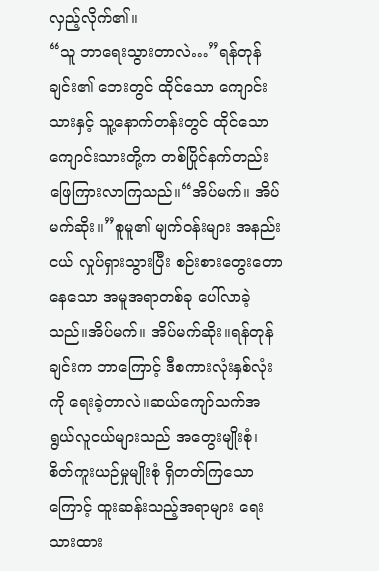လှည့်လိုက်၏။
“သူ ဘာရေးသွားတာလဲ…”ရန်တုန်ချင်း၏ ဘေးတွင် ထိုင်သော ကျောင်းသားနှင့် သူ့နောက်တန်းတွင် ထိုင်သော ကျောင်းသားတို့က တစ်ပြိုင်နက်တည်း ဖြေကြားလာကြသည်။“အိပ်မက်။ အိပ်မက်ဆိုး။”စူမူ၏ မျက်ဝန်းများ အနည်းငယ် လှုပ်ရှားသွားပြီး စဉ်းစားတွေးတောနေသော အမူအရာတစ်ခု ပေါ်လာခဲ့သည်။အိပ်မက်။ အိပ်မက်ဆိုး။ရန်တုန်ချင်းက ဘာကြောင့် ဒီစကားလုံးနှစ်လုံးကို ရေးခဲ့တာလဲ။ဆယ်ကျော်သက်အရွယ်လူငယ်များသည် အတွေးမျိုးစုံ၊ စိတ်ကူးယဉ်မှုမျိုးစုံ ရှိတတ်ကြသောကြောင့် ထူးဆန်းသည့်အရာများ ရေးသားထား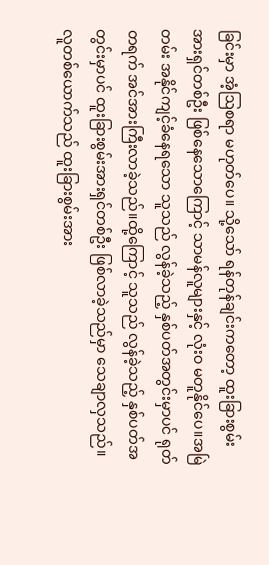ခြင်းမှာ အံ့ဩစရာ မဟုတ်ပေ။ သို့သော် ရန်တုန်ချင်းကတော့ ထူးခြားစွမ်းအားရှင်တစ်ဦး ဖြစ်နေသောကြောင့် သာမန်လူများနှင့် လုံးဝ မတူနိုင်ပေ။အမြဲတမ်း အနိုင်ကျင့်ခံနေရသော သူသည် လွန်ခဲ့သည့် နှစ်ပတ်အတွင်းမှာပင် ရုတ်တရက် အင်အားကြီးလာခဲ့သည်။ထို့ကြောင့် သူသည် လွန်ခဲ့သည့် နှစ်ပတ်အတွင်းမှာပင် ထူးခြားစွမ်းအားရှင်တစ်ဦး ဖြစ်လာခဲ့သည်မှာ သေချာလှသည်။လူတစ်ယောက်သည် ထူးခြားစွမ်းအား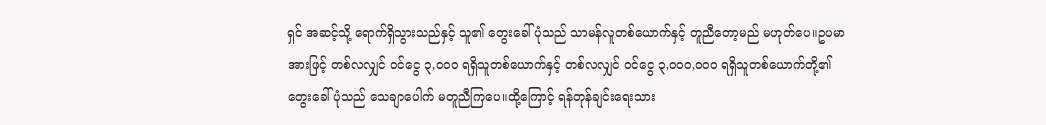ရှင် အဆင့်သို့ ရောက်ရှိသွားသည်နှင့် သူ၏ တွေးခေါ်ပုံသည် သာမန်လူတစ်ယောက်နှင့် တူညီတော့မည် မဟုတ်ပေ။ဥပမာအားဖြင့် တစ်လလျှင် ဝင်ငွေ ၃,၀၀၀ ရရှိသူတစ်ယောက်နှင့် တစ်လလျှင် ဝင်ငွေ ၃,၀၀၀,၀၀၀ ရရှိသူတစ်ယောက်တို့၏ တွေးခေါ်ပုံသည် သေချာပေါက် မတူညီကြပေ။ထို့ကြောင့် ရန်တုန်ချင်းရေးသား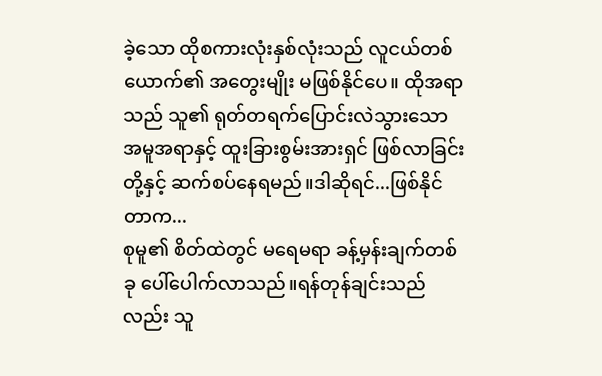ခဲ့သော ထိုစကားလုံးနှစ်လုံးသည် လူငယ်တစ်ယောက်၏ အတွေးမျိုး မဖြစ်နိုင်ပေ။ ထိုအရာသည် သူ၏ ရုတ်တရက်ပြောင်းလဲသွားသော အမူအရာနှင့် ထူးခြားစွမ်းအားရှင် ဖြစ်လာခြင်းတို့နှင့် ဆက်စပ်နေရမည်။ဒါဆိုရင်...ဖြစ်နိုင်တာက...
စုမူ၏ စိတ်ထဲတွင် မရေမရာ ခန့်မှန်းချက်တစ်ခု ပေါ်ပေါက်လာသည်။ရန်တုန်ချင်းသည်လည်း သူ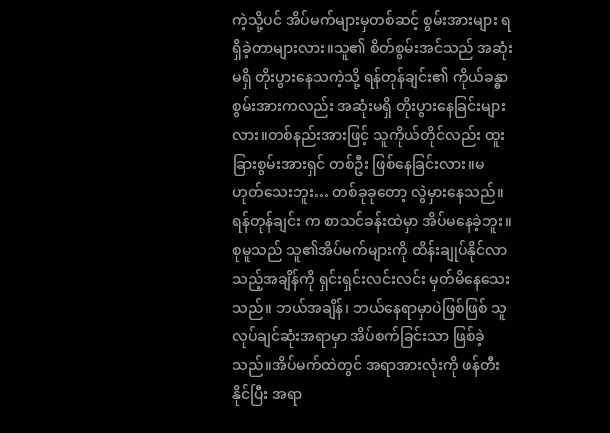ကဲ့သို့ပင် အိပ်မက်များမှတစ်ဆင့် စွမ်းအားများ ရရှိခဲ့တာများလား။သူ၏ စိတ်စွမ်းအင်သည် အဆုံးမရှိ တိုးပွားနေသကဲ့သို့ ရန်တုန်ချင်း၏ ကိုယ်ခန္ဓာစွမ်းအားကလည်း အဆုံးမရှိ တိုးပွားနေခြင်းများလား။တစ်နည်းအားဖြင့် သူကိုယ်တိုင်လည်း ထူးခြားစွမ်းအားရှင် တစ်ဦး ဖြစ်နေခြင်းလား။မဟုတ်သေးဘူး… တစ်ခုခုတော့ လွဲမှားနေသည်။ရန်တုန်ချင်း က စာသင်ခန်းထဲမှာ အိပ်မနေခဲ့ဘူး။စုမူသည် သူ၏အိပ်မက်များကို ထိန်းချုပ်နိုင်လာသည့်အချိန်ကို ရှင်းရှင်းလင်းလင်း မှတ်မိနေသေးသည်။ ဘယ်အချိန်၊ ဘယ်နေရာမှာပဲဖြစ်ဖြစ် သူလုပ်ချင်ဆုံးအရာမှာ အိပ်စက်ခြင်းသာ ဖြစ်ခဲ့သည်။အိပ်မက်ထဲတွင် အရာအားလုံးကို ဖန်တီးနိုင်ပြီး အရာ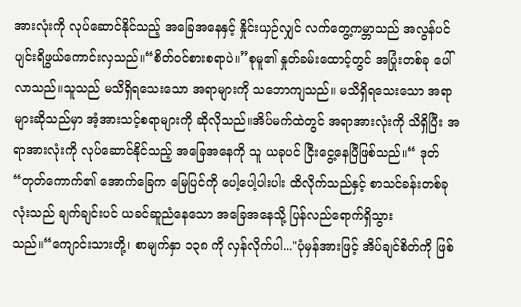အားလုံးကို လုပ်ဆောင်နိုင်သည့် အခြေအနေနှင့် နှိုင်းယှဉ်လျှင် လက်တွေ့ကမ္ဘာသည် အလွန်ပင် ပျင်းရိဖွယ်ကောင်းလှသည်။“စိတ်ဝင်စားစရာပဲ။”စုမူ၏ နှုတ်ခမ်းထောင့်တွင် အပြုံးတစ်ခု ပေါ်လာသည်။သူသည် မသိရှိရသေးသော အရာများကို သဘောကျသည်။ မသိရှိရသေးသော အရာများဆိုသည်မှာ အံ့အားသင့်စရာများကို ဆိုလိုသည်။အိပ်မက်ထဲတွင် အရာအားလုံးကို သိရှိပြီး အရာအားလုံးကို လုပ်ဆောင်နိုင်သည့် အခြေအနေကို သူ ယခုပင် ငြီးငွေ့နေပြီဖြစ်သည်။“ ဒုတ် “တုတ်ကောက်၏ အောက်ခြေက မြေပြင်ကို ပေါ့ပေါ့ပါးပါး ထိလိုက်သည်နှင့် စာသင်ခန်းတစ်ခုလုံးသည် ချက်ချင်းပင် ယခင်ဆူညံနေသော အခြေအနေသို့ ပြန်လည်ရောက်ရှိသွားသည်။“ကျောင်းသားတို့၊ စာမျက်နှာ ၁၃၈ ကို လှန်လိုက်ပါ..."ပုံမှန်အားဖြင့် အိပ်ချင်စိတ်ကို ဖြစ်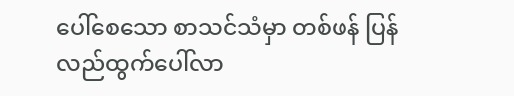ပေါ်စေသော စာသင်သံမှာ တစ်ဖန် ပြန်လည်ထွက်ပေါ်လာ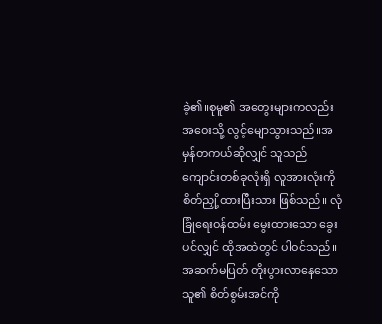ခဲ့၏။စုမူ၏ အတွေးများကလည်း အဝေးသို့ လွင့်မျောသွားသည်။အမှန်တကယ်ဆိုလျှင် သူသည် ကျောင်းတစ်ခုလုံးရှိ လူအားလုံးကို စိတ်ညှို့ထားပြီးသား ဖြစ်သည်။ လုံခြုံရေးဝန်ထမ်း မွေးထားသော ခွေးပင်လျှင် ထိုအထဲတွင် ပါဝင်သည်။အဆက်မပြတ် တိုးပွားလာနေသော သူ၏ စိတ်စွမ်းအင်ကို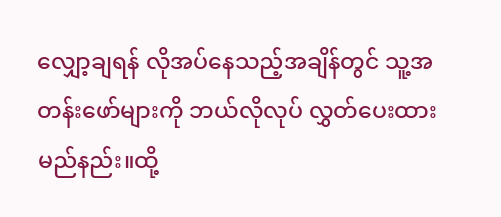လျှော့ချရန် လိုအပ်နေသည့်အချိန်တွင် သူ့အတန်းဖော်များကို ဘယ်လိုလုပ် လွှတ်ပေးထားမည်နည်း။ထို့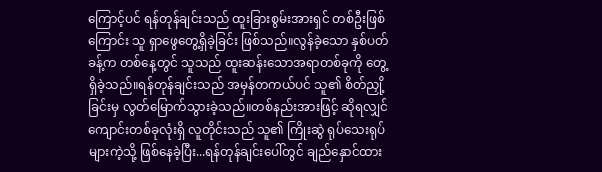ကြောင့်ပင် ရန်တုန်ချင်းသည် ထူးခြားစွမ်းအားရှင် တစ်ဦးဖြစ်ကြောင်း သူ ရှာဖွေတွေ့ရှိခဲ့ခြင်း ဖြစ်သည်။လွန်ခဲ့သော နှစ်ပတ်ခန့်က တစ်နေ့တွင် သူသည် ထူးဆန်းသောအရာတစ်ခုကို တွေ့ရှိခဲ့သည်။ရန်တုန်ချင်းသည် အမှန်တကယ်ပင် သူ၏ စိတ်ညှို့ခြင်းမှ လွတ်မြောက်သွားခဲ့သည်။တစ်နည်းအားဖြင့် ဆိုရလျှင် ကျောင်းတစ်ခုလုံးရှိ လူတိုင်းသည် သူ၏ ကြိုးဆွဲ ရုပ်သေးရုပ်များကဲ့သို့ ဖြစ်နေခဲ့ပြီး...ရန်တုန်ချင်းပေါ်တွင် ချည်နှောင်ထား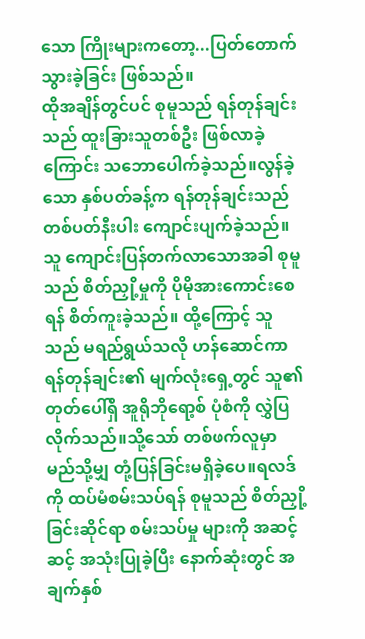သော ကြိုးများကတော့...ပြတ်တောက်သွားခဲ့ခြင်း ဖြစ်သည်။
ထိုအချိန်တွင်ပင် စုမူသည် ရန်တုန်ချင်းသည် ထူးခြားသူတစ်ဦး ဖြစ်လာခဲ့ကြောင်း သဘောပေါက်ခဲ့သည်။လွန်ခဲ့သော နှစ်ပတ်ခန့်က ရန်တုန်ချင်းသည် တစ်ပတ်နီးပါး ကျောင်းပျက်ခဲ့သည်။ သူ ကျောင်းပြန်တက်လာသောအခါ စုမူသည် စိတ်ညှို့မှုကို ပိုမိုအားကောင်းစေရန် စိတ်ကူးခဲ့သည်။ ထို့ကြောင့် သူသည် မရည်ရွယ်သလို ဟန်ဆောင်ကာ ရန်တုန်ချင်း၏ မျက်လုံးရှေ့တွင် သူ၏ တုတ်ပေါ်ရှိ အူရိုဘိုရော့စ် ပုံစံကို လွှဲပြလိုက်သည်။သို့သော် တစ်ဖက်လူမှာ မည်သို့မျှ တုံ့ပြန်ခြင်းမရှိခဲ့ပေ။ရလဒ်ကို ထပ်မံစမ်းသပ်ရန် စုမူသည် စိတ်ညှို့ခြင်းဆိုင်ရာ စမ်းသပ်မှု များကို အဆင့်ဆင့် အသုံးပြုခဲ့ပြီး နောက်ဆုံးတွင် အချက်နှစ်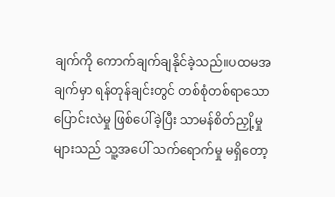ချက်ကို ကောက်ချက်ချနိုင်ခဲ့သည်။ပထမအချက်မှာ ရန်တုန်ချင်းတွင် တစ်စုံတစ်ရာသော ပြောင်းလဲမှု ဖြစ်ပေါ်ခဲ့ပြီး သာမန်စိတ်ညှို့မှုများသည် သူ့အပေါ် သက်ရောက်မှု မရှိတော့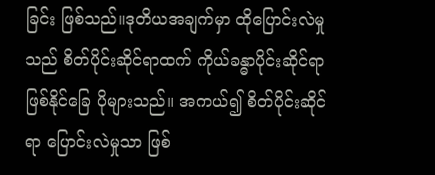ခြင်း ဖြစ်သည်။ဒုတိယအချက်မှာ ထိုပြောင်းလဲမှုသည် စိတ်ပိုင်းဆိုင်ရာထက် ကိုယ်ခန္ဓာပိုင်းဆိုင်ရာ ဖြစ်နိုင်ခြေ ပိုများသည်။ အကယ်၍ စိတ်ပိုင်းဆိုင်ရာ ပြောင်းလဲမှုသာ ဖြစ်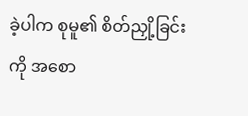ခဲ့ပါက စုမူ၏ စိတ်ညှို့ခြင်းကို အစော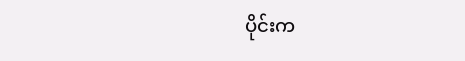ပိုင်းက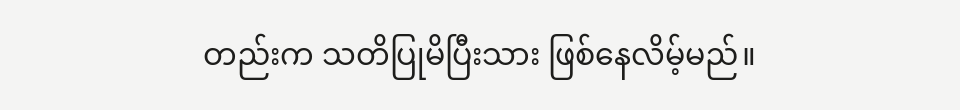တည်းက သတိပြုမိပြီးသား ဖြစ်နေလိမ့်မည်။